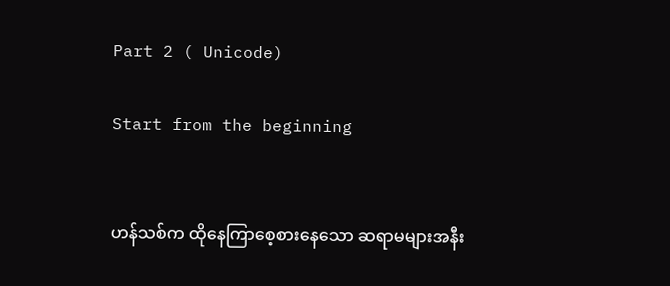Part 2 ( Unicode)

Start from the beginning


ဟန်သစ်က ထိုနေကြာစေ့စားနေသော ဆရာမများအနီး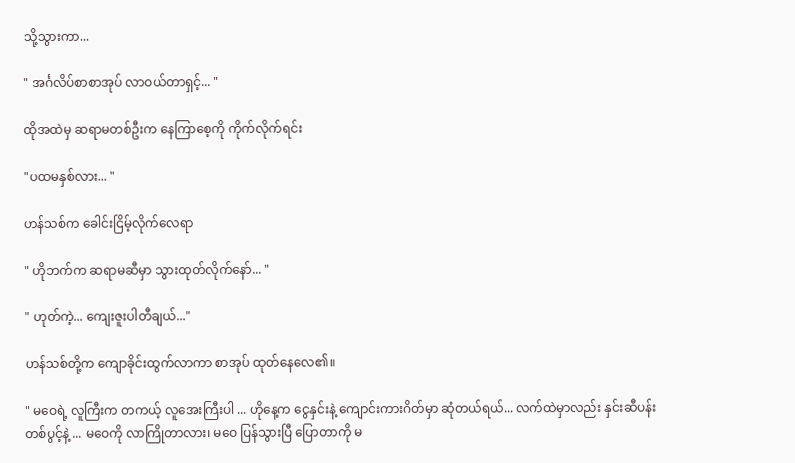သို့သွားကာ...

" အင်္ဂလိပ်စာစာအုပ် လာဝယ်တာရှင့်... "

ထိုအထဲမှ ဆရာမတစ်ဦးက နေကြာစေ့ကို ကိုက်လိုက်ရင်း

"ပထမနှစ်လား... "

ဟန်သစ်က ခေါင်းငြိမ့်လိုက်လေရာ

" ဟိုဘက်က ဆရာမဆီမှာ သွားထုတ်လိုက်နော်... "

" ဟုတ်ကဲ့... ကျေးဇူးပါတီချယ်..."

ဟန်သစ်တို့က ကျောခိုင်းထွက်လာကာ စာအုပ် ထုတ်နေလေ၏။

" မဝေရဲ့ လူကြီးက တကယ့် လူအေးကြီးပါ ... ဟိုနေ့က ငွေနှင်းနဲ့ ကျောင်းကားဂိတ်မှာ ဆုံတယ်ရယ်... လက်ထဲမှာလည်း နှင်းဆီပန်းတစ်ပွင့်နဲ့ ... မဝေကို လာကြိုတာလား၊ မဝေ ပြန်သွားပြီ ပြောတာကို မ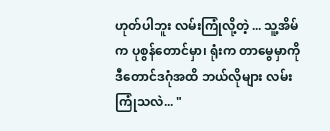ဟုတ်ပါဘူး လမ်းကြုံလို့တဲ့ ... သူ့အိမ်က ပုစွန်တောင်မှာ၊ ရုံးက တာမွေမှာကို ဒီတောင်ဒဂုံအထိ ဘယ်လိုများ လမ်းကြုံသလဲ... "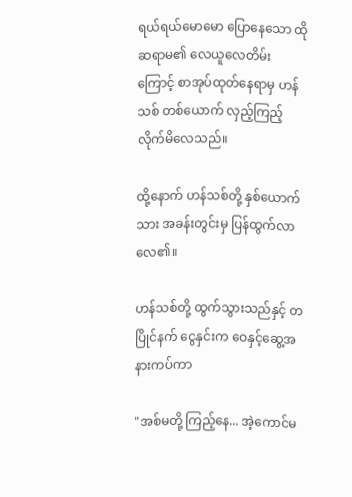ရယ်ရယ်မောမော ပြောနေသော ထိုဆရာမ၏ လေယူလေတိမ်းကြောင့် စာအုပ်ထုတ်နေရာမှ ဟန်သစ် တစ်ယောက် လှည့်ကြည့်လိုက်မိလေသည်။

ထို့နောက် ဟန်သစ်တို့ နှစ်ယောက်သား အခန်းတွင်းမှ ပြန်ထွက်လာလေ၏။

ဟန်သစ်တို့ ထွက်သွားသည်နှင့် တပြိုင်နက် ငွေနှင်းက ဝေနှင့်ဆွေ့အနားကပ်ကာ

"အစ်မတို့ ကြည့်နေ... အဲ့ကောင်မ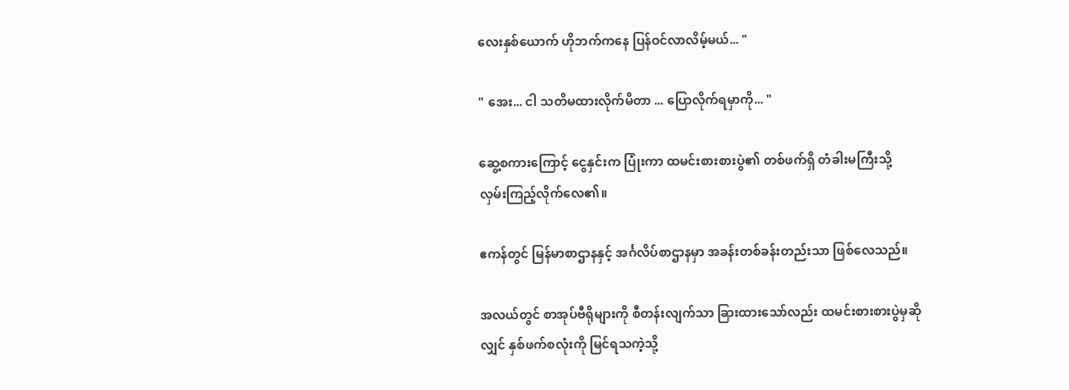လေးနှစ်ယောက် ဟိုဘက်ကနေ ပြန်ဝင်လာလိမ့်မယ်... "

" အေး... ငါ သတိမထားလိုက်မိတာ ... ပြောလိုက်ရမှာကို... "

ဆွေ့စကားကြောင့် ငွေနှင်းက ပြုံးကာ ထမင်းစားစားပွဲ၏ တစ်ဖက်ရှိ တံခါးမကြီးသို့ လှမ်းကြည့်လိုက်လေ၏။

ဧကန်တွင် မြန်မာစာဌာနနှင့် အင်္ဂလိပ်စာဌာနမှာ အခန်းတစ်ခန်းတည်းသာ ဖြစ်လေသည်။

အလယ်တွင် စာအုပ်ဗီရိုများကို စီတန်းလျက်သာ ခြားထားသော်လည်း ထမင်းစားစားပွဲမှဆိုလျှင် နှစ်ဖက်စလုံးကို မြင်ရသကဲ့သို့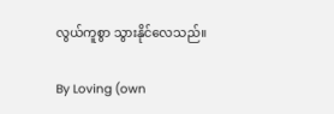လွယ်ကူစွာ သွားနိုင်လေသည်။

By Loving (own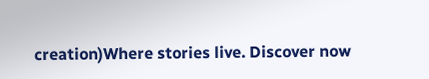creation)Where stories live. Discover now